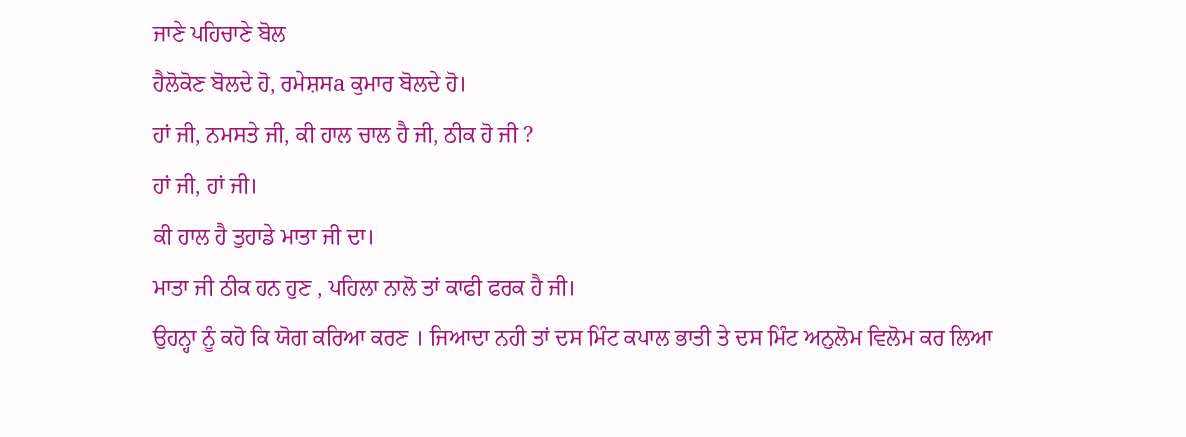ਜਾਣੇ ਪਹਿਚਾਣੇ ਬੋਲ
ਹੈਲੋਕੋਣ ਬੋਲਦੇ ਹੋ, ਰਮੇਸ਼ਸa ਕੁਮਾਰ ਬੋਲਦੇ ਹੋ।
ਹਾਂ ਜੀ, ਨਮਸਤੇ ਜੀ, ਕੀ ਹਾਲ ਚਾਲ ਹੈ ਜੀ, ਠੀਕ ਹੋ ਜੀ ?
ਹਾਂ ਜੀ, ਹਾਂ ਜੀ।
ਕੀ ਹਾਲ ਹੈ ਤੁਹਾਡੇ ਮਾਤਾ ਜੀ ਦਾ।
ਮਾਤਾ ਜੀ ਠੀਕ ਹਨ ਹੁਣ , ਪਹਿਲਾ ਨਾਲੋ ਤਾਂ ਕਾਫੀ ਫਰਕ ਹੈ ਜੀ।
ਉਹਨ੍ਹਾ ਨੂੰ ਕਹੋ ਕਿ ਯੋਗ ਕਰਿਆ ਕਰਣ । ਜਿਆਦਾ ਨਹੀ ਤਾਂ ਦਸ ਮਿੰਟ ਕਪਾਲ ਭਾਤੀ ਤੇ ਦਸ ਮਿੰਟ ਅਨੁਲੋਮ ਵਿਲੋਮ ਕਰ ਲਿਆ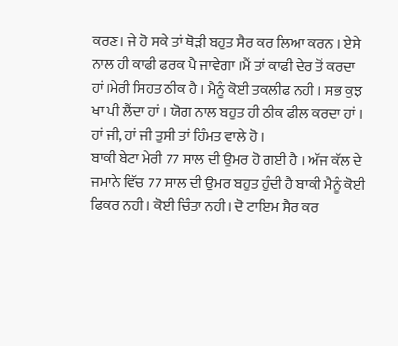ਕਰਣ। ਜੇ ਹੋ ਸਕੇ ਤਾਂ ਥੋੜੀ ਬਹੁਤ ਸੈਰ ਕਰ ਲਿਆ ਕਰਨ । ਏਸੇ ਨਾਲ ਹੀ ਕਾਫੀ ਫਰਕ ਪੈ ਜਾਵੇਗਾ ।ਮੈਂ ਤਾਂ ਕਾਫੀ ਦੇਰ ਤੋਂ ਕਰਦਾ ਹਾਂ।ਮੇਰੀ ਸਿਹਤ ਠੀਕ ਹੈ । ਮੈਨੂੰ ਕੋਈ ਤਕਲੀਫ ਨਹੀ । ਸਭ ਕੁਝ ਖਾ ਪੀ ਲੈਂਦਾ ਹਾਂ । ਯੋਗ ਨਾਲ ਬਹੁਤ ਹੀ ਠੀਕ ਫੀਲ ਕਰਦਾ ਹਾਂ ।
ਹਾਂ ਜੀ, ਹਾਂ ਜੀ ਤੁਸੀ ਤਾਂ ਹਿੰਮਤ ਵਾਲੇ ਹੋ ।
ਬਾਕੀ ਬੇਟਾ ਮੇਰੀ 77 ਸਾਲ ਦੀ ਉਮਰ ਹੋ ਗਈ ਹੈ । ਅੱਜ ਕੱਲ ਦੇ ਜਮਾਨੇ ਵਿੱਚ 77 ਸਾਲ ਦੀ ਉਮਰ ਬਹੁਤ ਹੁੰਦੀ ਹੈ ਬਾਕੀ ਮੈਨੂੰ ਕੋਈ ਫਿਕਰ ਨਹੀ। ਕੋਈ ਚਿੰਤਾ ਨਹੀ। ਦੋ ਟਾਇਮ ਸੈਰ ਕਰ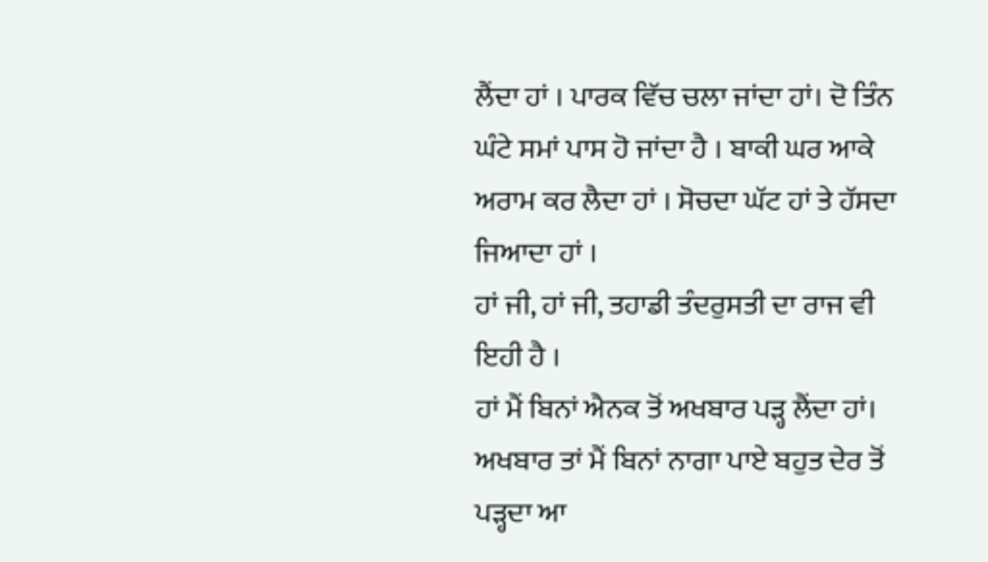ਲੈਂਦਾ ਹਾਂ । ਪਾਰਕ ਵਿੱਚ ਚਲਾ ਜਾਂਦਾ ਹਾਂ। ਦੋ ਤਿੰਨ ਘੰਟੇ ਸਮਾਂ ਪਾਸ ਹੋ ਜਾਂਦਾ ਹੈ । ਬਾਕੀ ਘਰ ਆਕੇ ਅਰਾਮ ਕਰ ਲੈਦਾ ਹਾਂ । ਸੋਚਦਾ ਘੱਟ ਹਾਂ ਤੇ ਹੱਸਦਾ ਜਿਆਦਾ ਹਾਂ ।
ਹਾਂ ਜੀ, ਹਾਂ ਜੀ, ਤਹਾਡੀ ਤੰਦਰੁਸਤੀ ਦਾ ਰਾਜ ਵੀ ਇਹੀ ਹੈ ।
ਹਾਂ ਮੈਂ ਬਿਨਾਂ ਐਨਕ ਤੋਂ ਅਖਬਾਰ ਪੜ੍ਹ ਲੈਂਦਾ ਹਾਂ। ਅਖਬਾਰ ਤਾਂ ਮੈਂ ਬਿਨਾਂ ਨਾਗਾ ਪਾਏ ਬਹੁਤ ਦੇਰ ਤੋਂ ਪੜ੍ਹਦਾ ਆ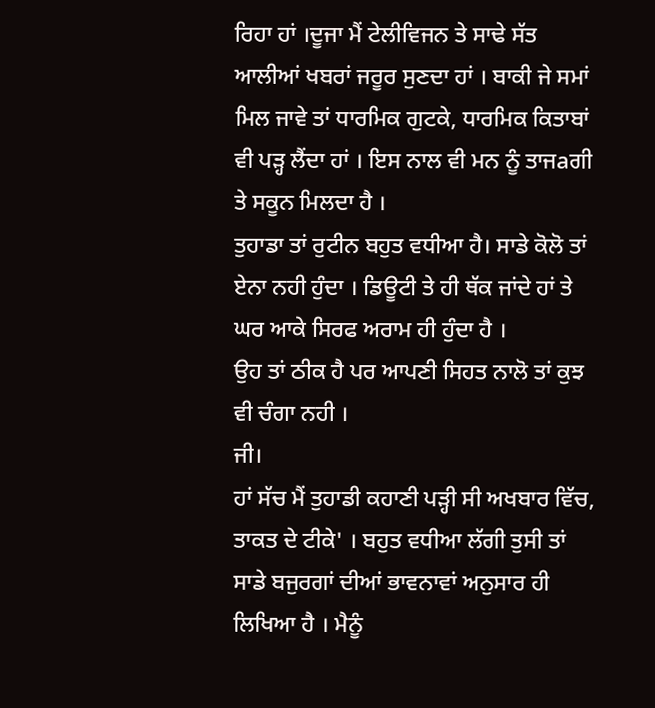ਰਿਹਾ ਹਾਂ ।ਦੂਜਾ ਮੈਂ ਟੇਲੀਵਿਜਨ ਤੇ ਸਾਢੇ ਸੱਤ ਆਲੀਆਂ ਖਬਰਾਂ ਜਰੂਰ ਸੁਣਦਾ ਹਾਂ । ਬਾਕੀ ਜੇ ਸਮਾਂ ਮਿਲ ਜਾਵੇ ਤਾਂ ਧਾਰਮਿਕ ਗੁਟਕੇ, ਧਾਰਮਿਕ ਕਿਤਾਬਾਂ ਵੀ ਪੜ੍ਹ ਲੈਂਦਾ ਹਾਂ । ਇਸ ਨਾਲ ਵੀ ਮਨ ਨੂੰ ਤਾਜaਗੀ ਤੇ ਸਕੂਨ ਮਿਲਦਾ ਹੈ ।
ਤੁਹਾਡਾ ਤਾਂ ਰੁਟੀਨ ਬਹੁਤ ਵਧੀਆ ਹੈ। ਸਾਡੇ ਕੋਲੋ ਤਾਂ ਏਨਾ ਨਹੀ ਹੁੰਦਾ । ਡਿਊਟੀ ਤੇ ਹੀ ਥੱਕ ਜਾਂਦੇ ਹਾਂ ਤੇ ਘਰ ਆਕੇ ਸਿਰਫ ਅਰਾਮ ਹੀ ਹੁੰਦਾ ਹੈ ।
ਉਹ ਤਾਂ ਠੀਕ ਹੈ ਪਰ ਆਪਣੀ ਸਿਹਤ ਨਾਲੋ ਤਾਂ ਕੁਝ ਵੀ ਚੰਗਾ ਨਹੀ ।
ਜੀ।
ਹਾਂ ਸੱਚ ਮੈਂ ਤੁਹਾਡੀ ਕਹਾਣੀ ਪੜ੍ਹੀ ਸੀ ਅਖਬਾਰ ਵਿੱਚ, ਤਾਕਤ ਦੇ ਟੀਕੇ' । ਬਹੁਤ ਵਧੀਆ ਲੱਗੀ ਤੁਸੀ ਤਾਂ ਸਾਡੇ ਬਜੁਰਗਾਂ ਦੀਆਂ ਭਾਵਨਾਵਾਂ ਅਨੁਸਾਰ ਹੀ ਲਿਖਿਆ ਹੈ । ਮੈਨੂੰ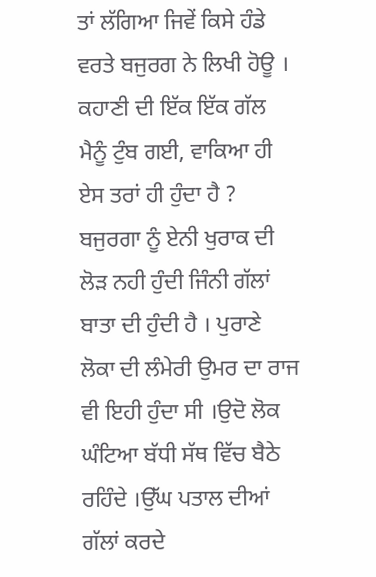ਤਾਂ ਲੱਗਿਆ ਜਿਵੇਂ ਕਿਸੇ ਹੰਡੇ ਵਰਤੇ ਬਜੁਰਗ ਨੇ ਲਿਖੀ ਹੋਊ । ਕਹਾਣੀ ਦੀ ਇੱਕ ਇੱਕ ਗੱਲ ਮੈਨੂੰ ਟੁੰਬ ਗਈ, ਵਾਕਿਆ ਹੀ ਏਸ ਤਰਾਂ ਹੀ ਹੁੰਦਾ ਹੈ ? ਬਜੁਰਗਾ ਨੂੰ ਏਨੀ ਖੁਰਾਕ ਦੀ ਲੋੜ ਨਹੀ ਹੁੰਦੀ ਜਿੰਨੀ ਗੱਲਾਂ ਬਾਤਾ ਦੀ ਹੁੰਦੀ ਹੈ । ਪੁਰਾਣੇ ਲੋਕਾ ਦੀ ਲੰਮੇਰੀ ਉਮਰ ਦਾ ਰਾਜ ਵੀ ਇਹੀ ਹੁੰਦਾ ਸੀ ।ਉਦੋ ਲੋਕ ਘੰਟਿਆ ਬੱਧੀ ਸੱਥ ਵਿੱਚ ਬੈਠੇ ਰਹਿੰਦੇ ।ਉੱਘ ਪਤਾਲ ਦੀਆਂ ਗੱਲਾਂ ਕਰਦੇ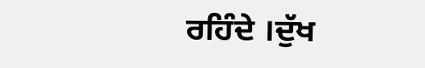ਰਹਿੰਦੇ ।ਦੁੱਖ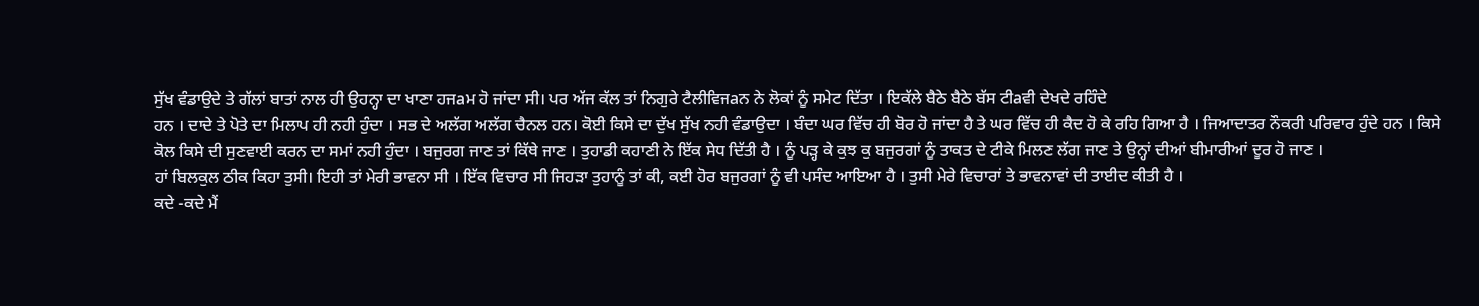ਸੁੱਖ ਵੰਡਾਉਦੇ ਤੇ ਗੱਲਾਂ ਬਾਤਾਂ ਨਾਲ ਹੀ ਉਹਨ੍ਹਾ ਦਾ ਖਾਣਾ ਹਜaਮ ਹੋ ਜਾਂਦਾ ਸੀ। ਪਰ ਅੱਜ ਕੱਲ ਤਾਂ ਨਿਗੁਰੇ ਟੈਲੀਵਿਜaਨ ਨੇ ਲੋਕਾਂ ਨੂੰ ਸਮੇਟ ਦਿੱਤਾ । ਇਕੱਲੇ ਬੈਠੇ ਬੈਠੇ ਬੱਸ ਟੀaਵੀ ਦੇਖਦੇ ਰਹਿੰਦੇ
ਹਨ । ਦਾਦੇ ਤੇ ਪੋਤੇ ਦਾ ਮਿਲਾਪ ਹੀ ਨਹੀ ਹੁੰਦਾ । ਸਭ ਦੇ ਅਲੱਗ ਅਲੱਗ ਚੈਨਲ ਹਨ। ਕੋਈ ਕਿਸੇ ਦਾ ਦੁੱਖ ਸੁੱਖ ਨਹੀ ਵੰਡਾਉਦਾ । ਬੰਦਾ ਘਰ ਵਿੱਚ ਹੀ ਬੋਰ ਹੋ ਜਾਂਦਾ ਹੈ ਤੇ ਘਰ ਵਿੱਚ ਹੀ ਕੈਦ ਹੋ ਕੇ ਰਹਿ ਗਿਆ ਹੈ । ਜਿਆਦਾਤਰ ਨੌਕਰੀ ਪਰਿਵਾਰ ਹੁੰਦੇ ਹਨ । ਕਿਸੇ ਕੋਲ ਕਿਸੇ ਦੀ ਸੁਣਵਾਈ ਕਰਨ ਦਾ ਸਮਾਂ ਨਹੀ ਹੁੰਦਾ । ਬਜੁਰਗ ਜਾਣ ਤਾਂ ਕਿੱਥੇ ਜਾਣ । ਤੁਹਾਡੀ ਕਹਾਣੀ ਨੇ ਇੱਕ ਸੇਧ ਦਿੱਤੀ ਹੈ । ਨੂੰ ਪੜ੍ਹ ਕੇ ਕੁਝ ਕੁ ਬਜੁਰਗਾਂ ਨੂੰ ਤਾਕਤ ਦੇ ਟੀਕੇ ਮਿਲਣ ਲੱਗ ਜਾਣ ਤੇ ਉਨ੍ਹਾਂ ਦੀਆਂ ਬੀਮਾਰੀਆਂ ਦੂਰ ਹੋ ਜਾਣ ।
ਹਾਂ ਬਿਲਕੁਲ ਠੀਕ ਕਿਹਾ ਤੁਸੀ। ਇਹੀ ਤਾਂ ਮੇਰੀ ਭਾਵਨਾ ਸੀ । ਇੱਕ ਵਿਚਾਰ ਸੀ ਜਿਹੜਾ ਤੁਹਾਨੂੰ ਤਾਂ ਕੀ, ਕਈ ਹੋਰ ਬਜੁਰਗਾਂ ਨੂੰ ਵੀ ਪਸੰਦ ਆਇਆ ਹੈ । ਤੁਸੀ ਮੇਰੇ ਵਿਚਾਰਾਂ ਤੇ ਭਾਵਨਾਵਾਂ ਦੀ ਤਾਈਦ ਕੀਤੀ ਹੈ ।
ਕਦੇ -ਕਦੇ ਮੈਂ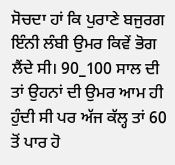ਸੋਚਦਾ ਹਾਂ ਕਿ ਪੁਰਾਣੇ ਬਜੁਰਗ ਇੰਨੀ ਲੰਬੀ ਉਮਰ ਕਿਵੇਂ ਭੋਗ ਲੈਂਦੇ ਸੀ। 90_100 ਸਾਲ ਦੀ ਤਾਂ ਉਹਨਾਂ ਦੀ ਉਮਰ ਆਮ ਹੀ ਹੁੰਦੀ ਸੀ ਪਰ ਅੱਜ ਕੱਲ੍ਹ ਤਾਂ 60 ਤੋਂ ਪਾਰ ਹੋ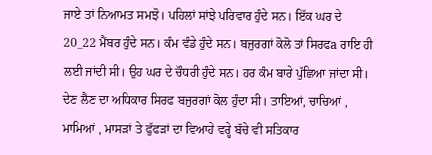ਜਾਏ ਤਾਂ ਨਿਆਮਤ ਸਮਝੋ। ਪਹਿਲਾਂ ਸਾਂਝੇ ਪਰਿਵਾਰ ਹੁੰਦੇ ਸਨ। ਇੱਕ ਘਰ ਦੇ 20_22 ਮੈਂਬਰ ਹੁੰਦੇ ਸਨ। ਕੰਮ ਵੰਡੇ ਹੁੰਦੇ ਸਨ। ਬਜੁਰਗਾਂ ਕੋਲੋ ਤਾਂ ਸਿਰਫa ਰਾਇ ਹੀ ਲਈ ਜਾਂਦੀ ਸੀ। ਉਹ ਘਰ ਦੇ ਚੌਧਰੀ ਹੁੰਦੇ ਸਨ। ਹਰ ਕੰਮ ਬਾਰੇ ਪੁੱਛਿਆ ਜਾਂਦਾ ਸੀ। ਦੇਣ ਲੈਣ ਦਾ ਅਧਿਕਾਰ ਸਿਰਫ ਬਜੁਰਗਾਂ ਕੋਲ ਹੁੰਦਾ ਸੀ। ਤਾਇਆਂ, ਚਾਚਿਆਂ , ਮਾਮਿਆਂ , ਮਾਸੜਾਂ ਤੇ ਫੁੱਫੜਾਂ ਦਾ ਵਿਆਹੇ ਵਰ੍ਹੇ ਬੱਚੇ ਵੀ ਸਤਿਕਾਰ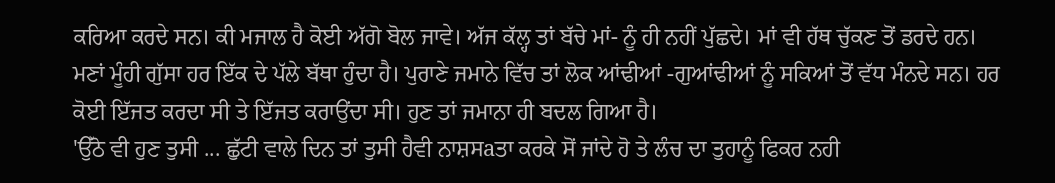ਕਰਿਆ ਕਰਦੇ ਸਨ। ਕੀ ਮਜਾਲ ਹੈ ਕੋਈ ਅੱਗੋ ਬੋਲ ਜਾਵੇ। ਅੱਜ ਕੱਲ੍ਹ ਤਾਂ ਬੱਚੇ ਮਾਂ- ਨੂੰ ਹੀ ਨਹੀਂ ਪੁੱਛਦੇ। ਮਾਂ ਵੀ ਹੱਥ ਚੁੱਕਣ ਤੋਂ ਡਰਦੇ ਹਨ। ਮਣਾਂ ਮੂੰਹੀ ਗੁੱਸਾ ਹਰ ਇੱਕ ਦੇ ਪੱਲੇ ਬੱਥਾ ਹੁੰਦਾ ਹੈ। ਪੁਰਾਣੇ ਜਮਾਨੇ ਵਿੱਚ ਤਾਂ ਲੋਕ ਆਂਢੀਆਂ -ਗੁਆਂਢੀਆਂ ਨੂੰ ਸਕਿਆਂ ਤੋਂ ਵੱਧ ਮੰਨਦੇ ਸਨ। ਹਰ ਕੋਈ ਇੱਜਤ ਕਰਦਾ ਸੀ ਤੇ ਇੱਜਤ ਕਰਾਉਂਦਾ ਸੀ। ਹੁਣ ਤਾਂ ਜਮਾਨਾ ਹੀ ਬਦਲ ਗਿਆ ਹੈ।
'ਉੱਠੋ ਵੀ ਹੁਣ ਤੁਸੀ ... ਛੁੱਟੀ ਵਾਲੇ ਦਿਨ ਤਾਂ ਤੁਸੀ ਹੈਵੀ ਨਾਸ਼ਸaਤਾ ਕਰਕੇ ਸੋਂ ਜਾਂਦੇ ਹੋ ਤੇ ਲੰਚ ਦਾ ਤੁਹਾਨੂੰ ਫਿਕਰ ਨਹੀ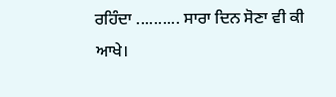ਰਹਿੰਦਾ .......... ਸਾਰਾ ਦਿਨ ਸੋਣਾ ਵੀ ਕੀ ਆਖੇ।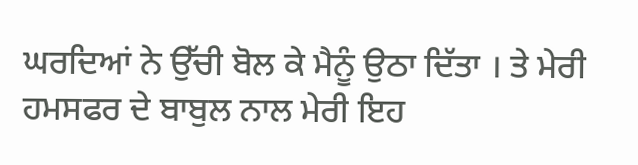ਘਰਦਿਆਂ ਨੇ ਉੱਚੀ ਬੋਲ ਕੇ ਮੈਨੂੰ ਉਠਾ ਦਿੱਤਾ । ਤੇ ਮੇਰੀ ਹਮਸਫਰ ਦੇ ਬਾਬੁਲ ਨਾਲ ਮੇਰੀ ਇਹ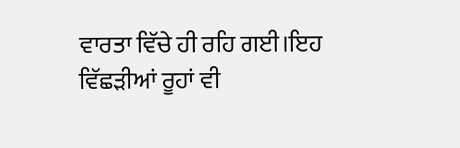ਵਾਰਤਾ ਵਿੱਚੇ ਹੀ ਰਹਿ ਗਈ।ਇਹ ਵਿੱਛੜੀਆਂ ਰੂਹਾਂ ਵੀ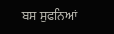ਬਸ ਸੁਫਨਿਆਂ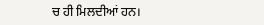ਚ ਹੀ ਮਿਲਦੀਆਂ ਹਨ।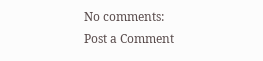No comments:
Post a Comment